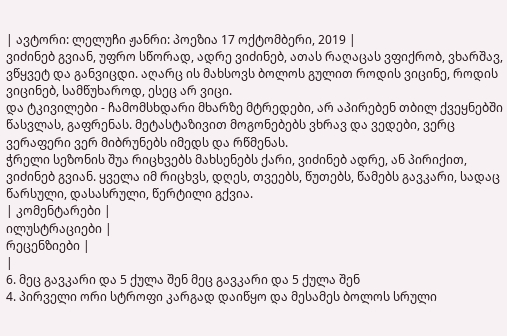| ავტორი: ლელუჩი ჟანრი: პოეზია 17 ოქტომბერი, 2019 |
ვიძინებ გვიან, უფრო სწორად, ადრე ვიძინებ, ათას რაღაცას ვფიქრობ, ვხარშავ, ვწყვეტ და განვიცდი. აღარც ის მახსოვს ბოლოს გულით როდის ვიცინე, როდის ვიცინებ, სამწუხაროდ, ესეც არ ვიცი.
და ტკივილები - ჩამომსხდარი მხარზე მტრედები, არ აპირებენ თბილ ქვეყნებში წასვლას, გაფრენას. მეტასტაზივით მოგონებებს ვხრავ და ვედები, ვერც ვერაფერი ვერ მიბრუნებს იმედს და რწმენას.
ჭრელი სეზონის შუა რიცხვებს მახსენებს ქარი, ვიძინებ ადრე, ან პირიქით, ვიძინებ გვიან. ყველა იმ რიცხვს, დღეს, თვეებს, წუთებს, წამებს გავკარი, სადაც წარსული, დასასრული, წერტილი გქვია.
| კომენტარები |
ილუსტრაციები |
რეცენზიები |
|
6. მეც გავკარი და 5 ქულა შენ მეც გავკარი და 5 ქულა შენ
4. პირველი ორი სტროფი კარგად დაიწყო და მესამეს ბოლოს სრული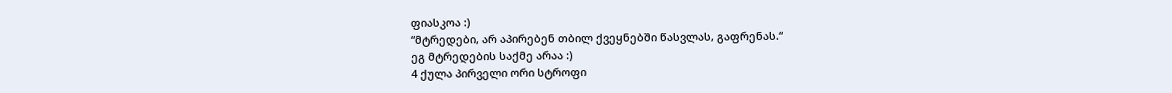ფიასკოა :)
“მტრედები, არ აპირებენ თბილ ქვეყნებში წასვლას, გაფრენას.“
ეგ მტრედების საქმე არაა :)
4 ქულა პირველი ორი სტროფი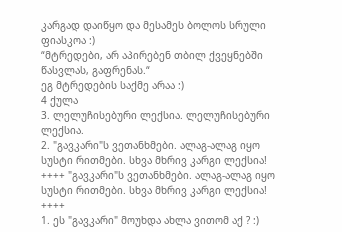კარგად დაიწყო და მესამეს ბოლოს სრული ფიასკოა :)
“მტრედები, არ აპირებენ თბილ ქვეყნებში წასვლას, გაფრენას.“
ეგ მტრედების საქმე არაა :)
4 ქულა
3. ლელუჩისებური ლექსია. ლელუჩისებური ლექსია.
2. "გავკარი"ს ვეთანხმები. ალაგ-ალაგ იყო სუსტი რითმები. სხვა მხრივ კარგი ლექსია! ++++ "გავკარი"ს ვეთანხმები. ალაგ-ალაგ იყო სუსტი რითმები. სხვა მხრივ კარგი ლექსია! ++++
1. ეს "გავკარი" მოუხდა ახლა ვითომ აქ ? :)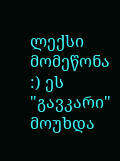ლექსი მომეწონა :) ეს "გავკარი" მოუხდა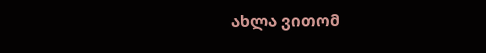ახლა ვითომ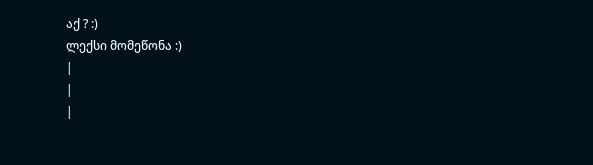აქ ? :)
ლექსი მომეწონა :)
|
|
|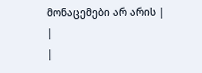მონაცემები არ არის |
|
|